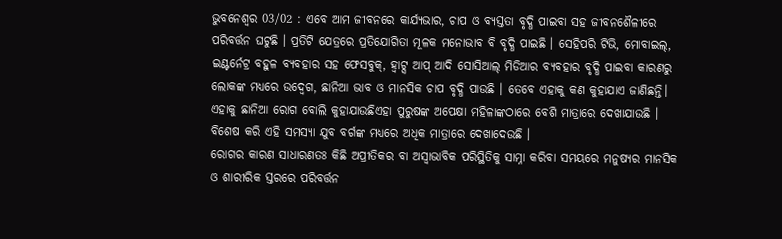ଭୁବନେଶ୍ୱର 03/02 : ଏବେ ଆମ ଜୀବନରେ କାର୍ଯ୍ୟଭାର, ଚାପ ଓ ବ୍ୟସ୍ତତା ବୃଦ୍ଧି ପାଇବା ସହ ଜୀବନଶୈଳୀରେ ପରିବର୍ତ୍ତନ ଘଟୁଛି । ପ୍ରତିଟି ଯେତ୍ରରେ ପ୍ରତିଯୋଗିତା ମୂଳକ ମନୋଭାବ ବି ବୃଦ୍ଧି ପାଇଛି । ସେହିପରି ଟିଭି, ମୋବାଇଲ୍, ଇଣ୍ଟର୍ନେଟ୍ର ବହୁଳ ବ୍ୟବହାର ସହ ଫେସବୁକ୍, ହ୍ୱାଟ୍ସ ଆପ୍ ଆଦି ସୋସିଆଲ୍ ମିଡିଆର ବ୍ୟବହାର ବୃଦ୍ଧି ପାଇବା କାରଣରୁ ଲୋକଙ୍କ ମଧ୍ୟରେ ଉଦ୍ବେଗ, ଛାନିଆ ଭାବ ଓ ମାନସିକ ଚାପ ବୃଦ୍ଧି ପାଉଛି । ତେବେ ଏହାକୁ କଣ କୁହାଯାଏ ଜାଣିଛନ୍ତି। ଏହାକୁ ଛାନିଆ ରୋଗ ବୋଲି କୁହାଯାଉଛିଏହା ପୁରୁଷଙ୍କ ଅପେକ୍ଷା ମହିଳାଙ୍କଠାରେ ବେଶି ମାତ୍ରାରେ ଦେଖାଯାଉଛି । ବିଶେଷ କରି ଏହି ସମସ୍ୟା ଯୁବ ବର୍ଗଙ୍କ ମଧ୍ୟରେ ଅଧିକ ମାତ୍ରାରେ ଦେଖାଦେଉଛି ।
ରୋଗର କାରଣ ସାଧାରଣତଃ କିଛି ଅପ୍ରୀତିକର ବା ଅସ୍ୱାଭାବିକ ପରିସ୍ଥିତିକୁ ସାମ୍ନା କରିବା ସମୟରେ ମନୁଷ୍ୟର ମାନସିକ ଓ ଶାରୀରିକ ସ୍ତରରେ ପରିବର୍ତ୍ତନ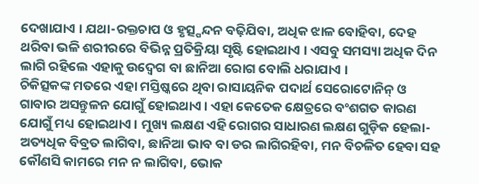ଦେଖାଯାଏ । ଯଥା-ରକ୍ତଚାପ ଓ ହୃତ୍ସ୍ପନ୍ଦନ ବଢ଼ିଯିବା, ଅଧିକ ଝାଳ ବୋହିବା, ଦେହ ଥରିବା ଭଳି ଶରୀରରେ ବିଭିନ୍ନ ପ୍ରତିକ୍ରିୟା ସୃଷ୍ଟି ହୋଇଥାଏ । ଏସବୁ ସମସ୍ୟା ଅଧିକ ଦିନ ଲାଗି ରହିଲେ ଏହାକୁ ଉଦ୍ବେଗ ବା ଛାନିଆ ରୋଗ ବୋଲି ଧରାଯାଏ ।
ଚିକିତ୍ସକଙ୍କ ମତରେ ଏହା ମସ୍ତିଷ୍କରେ ଥିବା ରାସାୟନିକ ପଦାର୍ଥ ସେରୋଟୋନିନ୍ ଓ ଗାବାର ଅସନ୍ତୁଳନ ଯୋଗୁଁ ହୋଇଥାଏ । ଏହା କେତେକ କ୍ଷେତ୍ରରେ ବଂଶଗତ କାରଣ ଯୋଗୁଁ ମଧ୍ୟ ହୋଇଥାଏ । ମୁଖ୍ୟ ଲକ୍ଷଣ ଏହି ରୋଗର ସାଧାରଣ ଲକ୍ଷଣ ଗୁଡ଼ିକ ହେଲା- ଅତ୍ୟଧିକ ବିବ୍ରତ ଲାଗିବା, ଛାନିଆ ଭାବ ବା ଡର ଲାଗିରହିବା, ମନ ବିଚଳିତ ହେବା ସହ କୌଣସି କାମରେ ମନ ନ ଲାଗିବା, ଭୋକ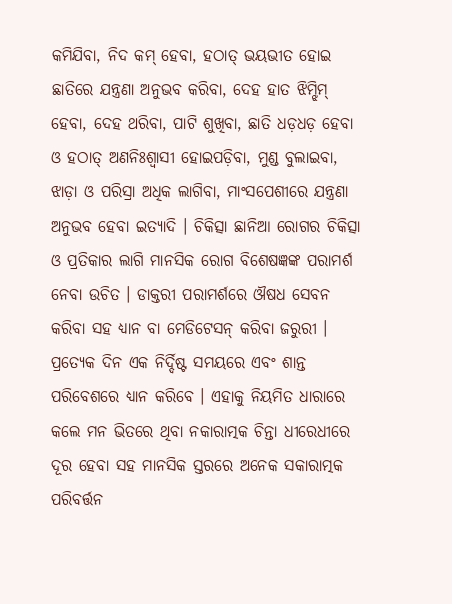କମିଯିବା, ନିଦ କମ୍ ହେବା, ହଠାତ୍ ଭୟଭୀତ ହୋଇ ଛାତିରେ ଯନ୍ତ୍ରଣା ଅନୁଭବ କରିବା, ଦେହ ହାତ ଝିମ୍ଝିମ୍ ହେବା, ଦେହ ଥରିବା, ପାଟି ଶୁଖିବା, ଛାତି ଧଡ଼ଧଡ଼ ହେବା ଓ ହଠାତ୍ ଅଣନିଃଶ୍ୱାସୀ ହୋଇପଡ଼ିବା, ମୁଣ୍ଡ ବୁଲାଇବା, ଝାଡ଼ା ଓ ପରିସ୍ରା ଅଧିକ ଲାଗିବା, ମାଂସପେଶୀରେ ଯନ୍ତ୍ରଣା ଅନୁଭବ ହେବା ଇତ୍ୟାଦି । ଚିକିତ୍ସା ଛାନିଆ ରୋଗର ଚିକିତ୍ସା ଓ ପ୍ରତିକାର ଲାଗି ମାନସିକ ରୋଗ ବିଶେଷଜ୍ଞଙ୍କ ପରାମର୍ଶ ନେବା ଉଚିତ । ଡାକ୍ତରୀ ପରାମର୍ଶରେ ଔଷଧ ସେବନ କରିବା ସହ ଧ୍ୟାନ ବା ମେଡିଟେସନ୍ କରିବା ଜରୁରୀ । ପ୍ରତ୍ୟେକ ଦିନ ଏକ ନିର୍ଦ୍ଦିଷ୍ଟ ସମୟରେ ଏବଂ ଶାନ୍ତ ପରିବେଶରେ ଧ୍ୟାନ କରିବେ । ଏହାକୁ ନିୟମିତ ଧାରାରେ କଲେ ମନ ଭିତରେ ଥିବା ନକାରାତ୍ମକ ଚିନ୍ତା ଧୀରେଧୀରେ ଦୂର ହେବା ସହ ମାନସିକ ସ୍ତରରେ ଅନେକ ସକାରାତ୍ମକ ପରିବର୍ତ୍ତନ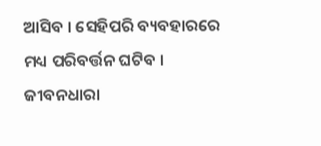ଆସିବ । ସେହିପରି ବ୍ୟବହାରରେ ମଧ୍ୟ ପରିବର୍ତ୍ତନ ଘଟିବ । ଜୀବନଧାରା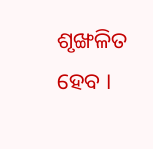ଶୃଙ୍ଖଳିତ ହେବ ।